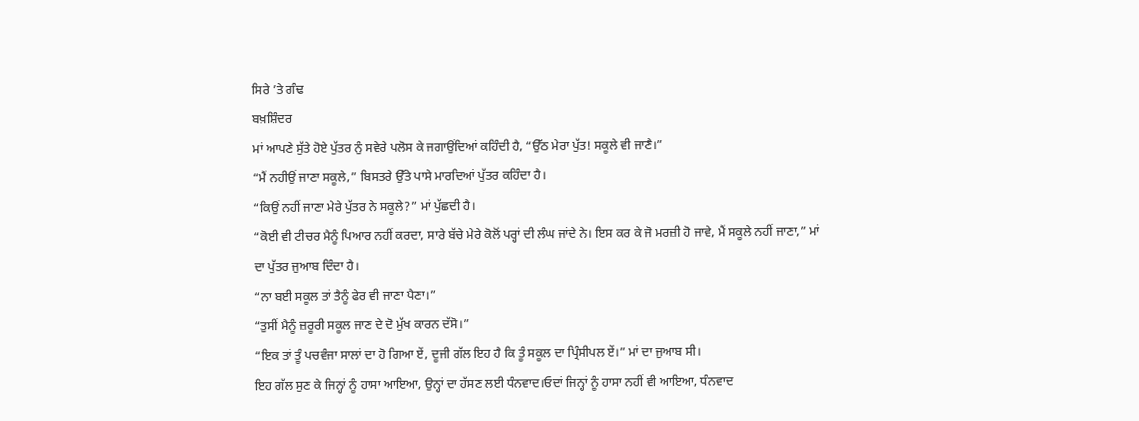ਸਿਰੇ ’ਤੇ ਗੰਢ
ਬਖ਼ਸ਼ਿੰਦਰ
ਮਾਂ ਆਪਣੇ ਸੁੱਤੇ ਹੋਏ ਪੁੱਤਰ ਨੁੰ ਸਵੇਰੇ ਪਲੋਸ ਕੇ ਜਗਾਉਂਦਿਆਂ ਕਹਿੰਦੀ ਹੈ, “ਉੱਠ ਮੇਰਾ ਪੁੱਤ! ਸਕੂਲੇ ਵੀ ਜਾਣੈ।”
“ਮੈਂ ਨਹੀਉਂ ਜਾਣਾ ਸਕੂਲੇ,” ਬਿਸਤਰੇ ਉੱਤੇ ਪਾਸੇ ਮਾਰਦਿਆਂ ਪੁੱਤਰ ਕਹਿੰਦਾ ਹੈ।
“ਕਿਉਂ ਨਹੀਂ ਜਾਣਾ ਮੇਰੇ ਪੁੱਤਰ ਨੇ ਸਕੂਲੇ?” ਮਾਂ ਪੁੱਛਦੀ ਹੈ।
“ਕੋਈ ਵੀ ਟੀਚਰ ਮੈਨੂੰ ਪਿਆਰ ਨਹੀਂ ਕਰਦਾ, ਸਾਰੇ ਬੱਚੇ ਮੇਰੇ ਕੋਲੋਂ ਪਰ੍ਹਾਂ ਦੀ ਲੰਘ ਜਾਂਦੇ ਨੇ। ਇਸ ਕਰ ਕੇ ਜੋ ਮਰਜ਼ੀ ਹੋ ਜਾਵੇ, ਮੈਂ ਸਕੂਲੇ ਨਹੀਂ ਜਾਣਾ,” ਮਾਂ ਦਾ ਪੁੱਤਰ ਜੁਆਬ ਦਿੰਦਾ ਹੈ।
“ਨਾ ਬਈ ਸਕੂਲ ਤਾਂ ਤੈਨੂੰ ਫੇਰ ਵੀ ਜਾਣਾ ਪੈਣਾ।”
“ਤੁਸੀਂ ਮੈਨੂੰ ਜ਼ਰੂਰੀ ਸਕੂਲ ਜਾਣ ਦੇ ਦੋ ਮੁੱਖ ਕਾਰਨ ਦੱਸੋ।”
“ਇਕ ਤਾਂ ਤੂੰ ਪਚਵੰਜਾ ਸਾਲਾਂ ਦਾ ਹੋ ਗਿਆ ਏਂ, ਦੂਜੀ ਗੱਲ ਇਹ ਹੈ ਕਿ ਤੂੰ ਸਕੂਲ ਦਾ ਪ੍ਰਿੰਸੀਪਲ ਏਂ।” ਮਾਂ ਦਾ ਜੁਆਬ ਸੀ।
ਇਹ ਗੱਲ ਸੁਣ ਕੇ ਜਿਨ੍ਹਾਂ ਨੂੰ ਹਾਸਾ ਆਇਆ, ਉਨ੍ਹਾਂ ਦਾ ਹੱਸਣ ਲਈ ਧੰਨਵਾਦ।ਓਦਾਂ ਜਿਨ੍ਹਾਂ ਨੂੰ ਹਾਸਾ ਨਹੀਂ ਵੀ ਆਇਆ, ਧੰਨਵਾਦ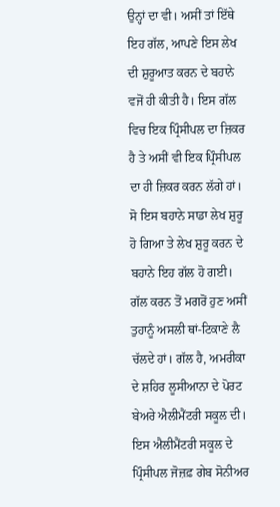ਉਨ੍ਹਾਂ ਦਾ ਵੀ। ਅਸੀਂ ਤਾਂ ਇੱਥੇ ਇਹ ਗੱਲ, ਆਪਣੇ ਇਸ ਲੇਖ ਦੀ ਸ਼ੁਰੂਆਤ ਕਰਨ ਦੇ ਬਹਾਨੇ ਵਜੋਂ ਹੀ ਕੀਤੀ ਹੈ। ਇਸ ਗੱਲ ਵਿਚ ਇਕ ਪ੍ਰਿੰਸੀਪਲ ਦਾ ਜ਼ਿਕਰ ਹੈ ਤੇ ਅਸੀਂ ਵੀ ਇਕ ਪ੍ਰਿੰਸੀਪਲ ਦਾ ਹੀ ਜ਼ਿਕਰ ਕਰਨ ਲੱਗੇ ਹਾਂ। ਸੋ ਇਸ ਬਹਾਨੇ ਸਾਡਾ ਲੇਖ ਸ਼ੁਰੂ ਹੋ ਗਿਆ ਤੇ ਲੇਖ ਸ਼ੁਰੂ ਕਰਨ ਦੇ ਬਹਾਨੇ ਇਹ ਗੱਲ ਹੋ ਗਈ।
ਗੱਲ ਕਰਨ ਤੋਂ ਮਗਰੋਂ ਹੁਣ ਅਸੀਂ ਤੁਹਾਨੂੰ ਅਸਲੀ ਥਾਂ-ਟਿਕਾਣੇ ਲੈ ਚੱਲਦੇ ਹਾਂ। ਗੱਲ ਹੈ, ਅਮਰੀਕਾ ਦੇ ਸ਼ਹਿਰ ਲੂਸੀਆਨਾ ਦੇ ਪੋਰਟ ਬੇਅਰੇ ਐਲੀਮੈਂਟਰੀ ਸਕੂਲ ਦੀ। ਇਸ ਐਲੀਮੈਂਟਰੀ ਸਕੂਲ ਦੇ ਪ੍ਰਿੰਸੀਪਲ ਜੋਜ਼ਫ਼ ਗੇਬ ਸੋਨੀਅਰ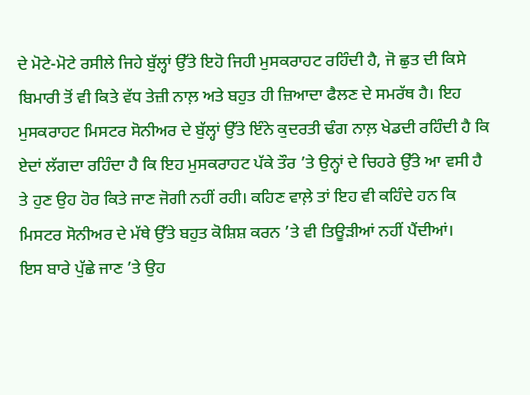ਦੇ ਮੋਟੇ-ਮੋਟੇ ਰਸੀਲੇ ਜਿਹੇ ਬੁੱਲ੍ਹਾਂ ਉੱਤੇ ਇਹੋ ਜਿਹੀ ਮੁਸਕਰਾਹਟ ਰਹਿੰਦੀ ਹੈ, ਜੋ ਛੁਤ ਦੀ ਕਿਸੇ ਬਿਮਾਰੀ ਤੋਂ ਵੀ ਕਿਤੇ ਵੱਧ ਤੇਜ਼ੀ ਨਾਲ਼ ਅਤੇ ਬਹੁਤ ਹੀ ਜ਼ਿਆਦਾ ਫੈਲਣ ਦੇ ਸਮਰੱਥ ਹੈ। ਇਹ ਮੁਸਕਰਾਹਟ ਮਿਸਟਰ ਸੋਨੀਅਰ ਦੇ ਬੁੱਲ੍ਹਾਂ ਉੱਤੇ ਇੰਨੇ ਕੁਦਰਤੀ ਢੰਗ ਨਾਲ਼ ਖੇਡਦੀ ਰਹਿੰਦੀ ਹੈ ਕਿ ਏਦਾਂ ਲੱਗਦਾ ਰਹਿੰਦਾ ਹੈ ਕਿ ਇਹ ਮੁਸਕਰਾਹਟ ਪੱਕੇ ਤੌਰ ’ਤੇ ਉਨ੍ਹਾਂ ਦੇ ਚਿਹਰੇ ਉੱਤੇ ਆ ਵਸੀ ਹੈ ਤੇ ਹੁਣ ਉਹ ਹੋਰ ਕਿਤੇ ਜਾਣ ਜੋਗੀ ਨਹੀਂ ਰਹੀ। ਕਹਿਣ ਵਾਲ਼ੇ ਤਾਂ ਇਹ ਵੀ ਕਹਿੰਦੇ ਹਨ ਕਿ ਮਿਸਟਰ ਸੋਨੀਅਰ ਦੇ ਮੱਥੇ ਉੱਤੇ ਬਹੁਤ ਕੋਸ਼ਿਸ਼ ਕਰਨ ’ਤੇ ਵੀ ਤਿਊੜੀਆਂ ਨਹੀਂ ਪੈਂਦੀਆਂ।
ਇਸ ਬਾਰੇ ਪੁੱਛੇ ਜਾਣ ’ਤੇ ਉਹ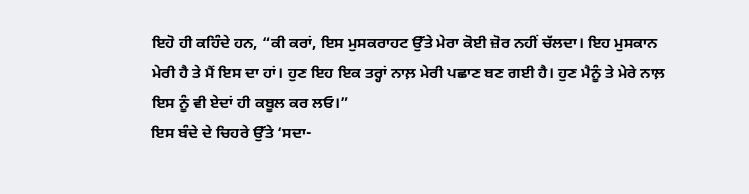ਇਹੋ ਹੀ ਕਹਿੰਦੇ ਹਨ, “ਕੀ ਕਰਾਂ, ਇਸ ਮੁਸਕਰਾਹਟ ਉੱਤੇ ਮੇਰਾ ਕੋਈ ਜ਼ੋਰ ਨਹੀਂ ਚੱਲਦਾ। ਇਹ ਮੁਸਕਾਨ ਮੇਰੀ ਹੈ ਤੇ ਮੈਂ ਇਸ ਦਾ ਹਾਂ। ਹੁਣ ਇਹ ਇਕ ਤਰ੍ਹਾਂ ਨਾਲ਼ ਮੇਰੀ ਪਛਾਣ ਬਣ ਗਈ ਹੈ। ਹੁਣ ਮੈਨੂੰ ਤੇ ਮੇਰੇ ਨਾਲ਼ ਇਸ ਨੂੰ ਵੀ ਏਦਾਂ ਹੀ ਕਬੂਲ ਕਰ ਲਓ।”
ਇਸ ਬੰਦੇ ਦੇ ਚਿਹਰੇ ਉੱਤੇ ‘ਸਦਾ-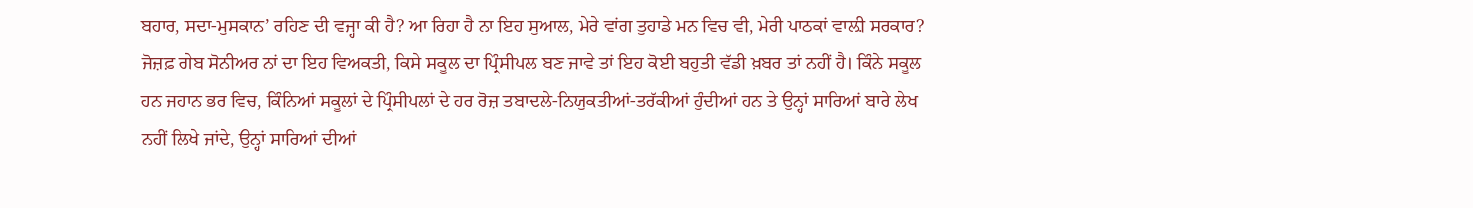ਬਹਾਰ, ਸਦਾ-ਮੁਸਕਾਨ’ ਰਹਿਣ ਦੀ ਵਜ੍ਹਾ ਕੀ ਹੈ? ਆ ਰਿਹਾ ਹੈ ਨਾ ਇਹ ਸੁਆਲ, ਮੇਰੇ ਵਾਂਗ ਤੁਹਾਡੇ ਮਨ ਵਿਚ ਵੀ, ਮੇਰੀ ਪਾਠਕਾਂ ਵਾਲ਼ੀ ਸਰਕਾਰ? ਜੋਜ਼ਫ਼ ਗੇਬ ਸੋਨੀਅਰ ਨਾਂ ਦਾ ਇਹ ਵਿਅਕਤੀ, ਕਿਸੇ ਸਕੂਲ ਦਾ ਪ੍ਰਿੰਸੀਪਲ ਬਣ ਜਾਵੇ ਤਾਂ ਇਹ ਕੋਈ ਬਹੁਤੀ ਵੱਡੀ ਖ਼ਬਰ ਤਾਂ ਨਹੀਂ ਹੈ। ਕਿੰਨੇ ਸਕੂਲ ਹਨ ਜਹਾਨ ਭਰ ਵਿਚ, ਕਿੰਨਿਆਂ ਸਕੂਲਾਂ ਦੇ ਪ੍ਰਿੰਸੀਪਲਾਂ ਦੇ ਹਰ ਰੋਜ਼ ਤਬਾਦਲੇ-ਨਿਯੁਕਤੀਆਂ-ਤਰੱਕੀਆਂ ਹੁੰਦੀਆਂ ਹਨ ਤੇ ਉਨ੍ਹਾਂ ਸਾਰਿਆਂ ਬਾਰੇ ਲੇਖ ਨਹੀਂ ਲਿਖੇ ਜਾਂਦੇ, ਉਨ੍ਹਾਂ ਸਾਰਿਆਂ ਦੀਆਂ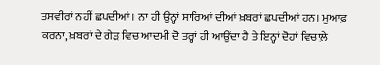ਤਸਵੀਰਾਂ ਨਹੀਂ ਛਪਦੀਆਂ। ਨਾ ਹੀ ਉਨ੍ਹਾਂ ਸਾਰਿਆਂ ਦੀਆਂ ਖ਼ਬਰਾਂ ਛਪਦੀਆਂ ਹਨ। ਮੁਆਫ਼ ਕਰਨਾ, ਖ਼ਬਰਾਂ ਦੇ ਗੇੜ ਵਿਚ ਆਦਮੀ ਦੋ ਤਰ੍ਹਾਂ ਹੀ ਆਉਂਦਾ ਹੈ ਤੇ ਇਨ੍ਹਾਂ ਦੋਹਾਂ ਵਿਚਾਲ਼ੇ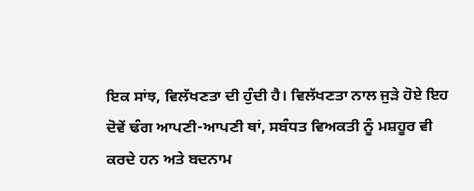ਇਕ ਸਾਂਝ, ਵਿਲੱਖਣਤਾ ਦੀ ਹੁੰਦੀ ਹੈ। ਵਿਲੱਖਣਤਾ ਨਾਲ ਜੁੜੇ ਹੋਏ ਇਹ ਦੋਵੇਂ ਢੰਗ ਆਪਣੀ-ਆਪਣੀ ਥਾਂ, ਸਬੰਧਤ ਵਿਅਕਤੀ ਨੂੰ ਮਸ਼ਹੂਰ ਵੀ ਕਰਦੇ ਹਨ ਅਤੇ ਬਦਨਾਮ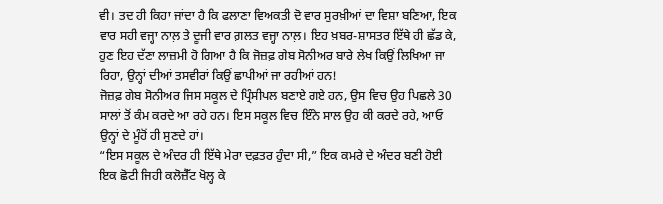ਵੀ। ਤਦ ਹੀ ਕਿਹਾ ਜਾਂਦਾ ਹੈ ਕਿ ਫਲਾਣਾ ਵਿਅਕਤੀ ਦੋ ਵਾਰ ਸੁਰਖ਼ੀਆਂ ਦਾ ਵਿਸ਼ਾ ਬਣਿਆ, ਇਕ ਵਾਰ ਸਹੀ ਵਜ੍ਹਾ ਨਾਲ਼ ਤੇ ਦੂਜੀ ਵਾਰ ਗ਼ਲਤ ਵਜ੍ਹਾ ਨਾਲ਼। ਇਹ ਖ਼ਬਰ-ਸ਼ਾਸਤਰ ਇੱਥੇ ਹੀ ਛੱਡ ਕੇ, ਹੁਣ ਇਹ ਦੱਣਾ ਲਾਜ਼ਮੀ ਹੋ ਗਿਆ ਹੈ ਕਿ ਜੋਜ਼ਫ਼ ਗੇਬ ਸੋਨੀਅਰ ਬਾਰੇ ਲੇਖ ਕਿਉਂ ਲਿਖਿਆ ਜਾ ਰਿਹਾ, ਉਨ੍ਹਾਂ ਦੀਆਂ ਤਸਵੀਰਾਂ ਕਿਉਂ ਛਾਪੀਆਂ ਜਾ ਰਹੀਆਂ ਹਨ!
ਜੋਜ਼ਫ਼ ਗੇਬ ਸੋਨੀਅਰ ਜਿਸ ਸਕੂਲ ਦੇ ਪ੍ਰਿੰਸੀਪਲ ਬਣਾਏ ਗਏ ਹਨ, ਉਸ ਵਿਚ ਉਹ ਪਿਛਲੇ 30 ਸਾਲਾਂ ਤੋਂ ਕੰਮ ਕਰਦੇ ਆ ਰਹੇ ਹਨ। ਇਸ ਸਕੂਲ ਵਿਚ ਇੰਨੇ ਸਾਲ ਉਹ ਕੀ ਕਰਦੇ ਰਹੇ, ਆਓ ਉਨ੍ਹਾਂ ਦੇ ਮੂੰਹੋਂ ਹੀ ਸੁਣਦੇ ਹਾਂ।
“ਇਸ ਸਕੂਲ ਦੇ ਅੰਦਰ ਹੀ ਇੱਥੇ ਮੇਰਾ ਦਫ਼ਤਰ ਹੁੰਦਾ ਸੀ,” ਇਕ ਕਮਰੇ ਦੇ ਅੰਦਰ ਬਣੀ ਹੋਈ ਇਕ ਛੋਟੀ ਜਿਹੀ ਕਲੋਜ਼ੈੱਟ ਖੋਲ੍ਹ ਕੇ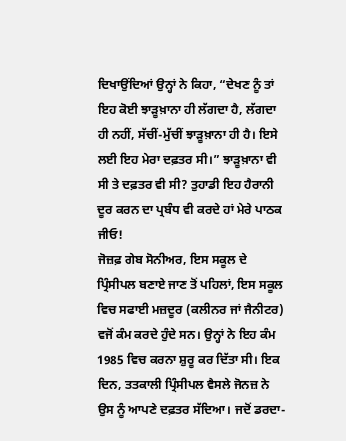ਦਿਖਾਉਂਦਿਆਂ ਉਨ੍ਹਾਂ ਨੇ ਕਿਹਾ, “ਦੇਖਣ ਨੂੰ ਤਾਂ ਇਹ ਕੋਈ ਝਾੜੂਖ਼ਾਨਾ ਹੀ ਲੱਗਦਾ ਹੈ, ਲੱਗਦਾ ਹੀ ਨਹੀਂ, ਸੱਚੀਂ-ਮੁੱਚੀਂ ਝਾੜੂਖ਼ਾਨਾ ਹੀ ਹੈ। ਇਸੇ ਲਈ ਇਹ ਮੇਰਾ ਦਫ਼ਤਰ ਸੀ।” ਝਾੜੂਖ਼ਾਨਾ ਵੀ ਸੀ ਤੇ ਦਫ਼ਤਰ ਵੀ ਸੀ? ਤੁਹਾਡੀ ਇਹ ਹੈਰਾਨੀ ਦੂਰ ਕਰਨ ਦਾ ਪ੍ਰਬੰਧ ਵੀ ਕਰਦੇ ਹਾਂ ਮੇਰੇ ਪਾਠਕ ਜੀਓ!
ਜੋਜ਼ਫ਼ ਗੇਬ ਸੋਨੀਅਰ, ਇਸ ਸਕੂਲ ਦੇ ਪ੍ਰਿੰਸੀਪਲ ਬਣਾਏ ਜਾਣ ਤੋਂ ਪਹਿਲਾਂ, ਇਸ ਸਕੂਲ ਵਿਚ ਸਫਾਈ ਮਜ਼ਦੂਰ (ਕਲੀਨਰ ਜਾਂ ਜੈਨੀਟਰ) ਵਜੋਂ ਕੰਮ ਕਰਦੇ ਹੁੰਦੇ ਸਨ। ਉਨ੍ਹਾਂ ਨੇ ਇਹ ਕੰਮ 1985 ਵਿਚ ਕਰਨਾ ਸ਼ੁਰੂ ਕਰ ਦਿੱਤਾ ਸੀ। ਇਕ ਦਿਨ, ਤਤਕਾਲੀ ਪ੍ਰਿੰਸੀਪਲ ਵੈਸਲੇ ਜੋਨਜ਼ ਨੇ ਉਸ ਨੂੰ ਆਪਣੇ ਦਫ਼ਤਰ ਸੱਦਿਆ। ਜਦੋਂ ਡਰਦਾ-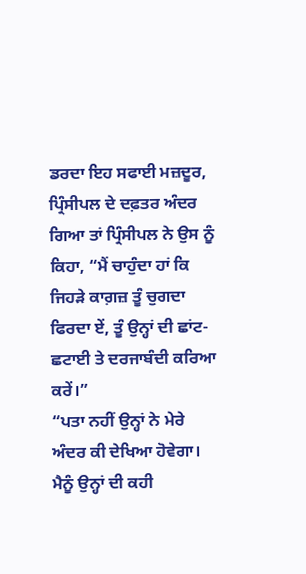ਡਰਦਾ ਇਹ ਸਫਾਈ ਮਜ਼ਦੂਰ, ਪ੍ਰਿੰਸੀਪਲ ਦੇ ਦਫ਼ਤਰ ਅੰਦਰ ਗਿਆ ਤਾਂ ਪ੍ਰਿੰਸੀਪਲ ਨੇ ਉਸ ਨੂੰ ਕਿਹਾ, “ਮੈਂ ਚਾਹੁੰਦਾ ਹਾਂ ਕਿ ਜਿਹੜੇ ਕਾਗ਼ਜ਼ ਤੂੰ ਚੁਗਦਾ ਫਿਰਦਾ ਏਂ, ਤੂੰ ਉਨ੍ਹਾਂ ਦੀ ਛਾਂਟ-ਛਟਾਈ ਤੇ ਦਰਜਾਬੰਦੀ ਕਰਿਆ ਕਰੇਂ।”
“ਪਤਾ ਨਹੀਂ ਉਨ੍ਹਾਂ ਨੇ ਮੇਰੇ ਅੰਦਰ ਕੀ ਦੇਖਿਆ ਹੋਵੇਗਾ। ਮੈਨੂੰ ਉਨ੍ਹਾਂ ਦੀ ਕਹੀ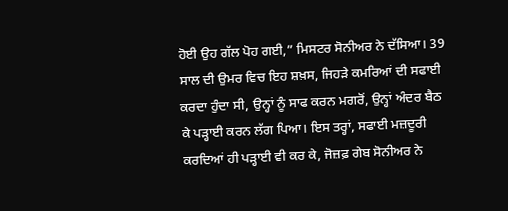ਹੋਈ ਉਹ ਗੱਲ ਪੋਹ ਗਈ,” ਮਿਸਟਰ ਸੋਨੀਅਰ ਨੇ ਦੱਸਿਆ। 39 ਸਾਲ ਦੀ ਉਮਰ ਵਿਚ ਇਹ ਸ਼ਖ਼ਸ, ਜਿਹੜੇ ਕਮਰਿਆਂ ਦੀ ਸਫਾਈ ਕਰਦਾ ਹੁੰਦਾ ਸੀ, ਉਨ੍ਹਾਂ ਨੂੰ ਸਾਫ ਕਰਨ ਮਗਰੋਂ, ਉਨ੍ਹਾਂ ਅੰਦਰ ਬੈਠ ਕੇ ਪੜ੍ਹਾਈ ਕਰਨ ਲੱਗ ਪਿਆ। ਇਸ ਤਰ੍ਹਾਂ, ਸਫਾਈ ਮਜ਼ਦੂਰੀ ਕਰਦਿਆਂ ਹੀ ਪੜ੍ਹਾਈ ਵੀ ਕਰ ਕੇ, ਜੋਜ਼ਫ਼ ਗੇਬ ਸੋਨੀਅਰ ਨੇ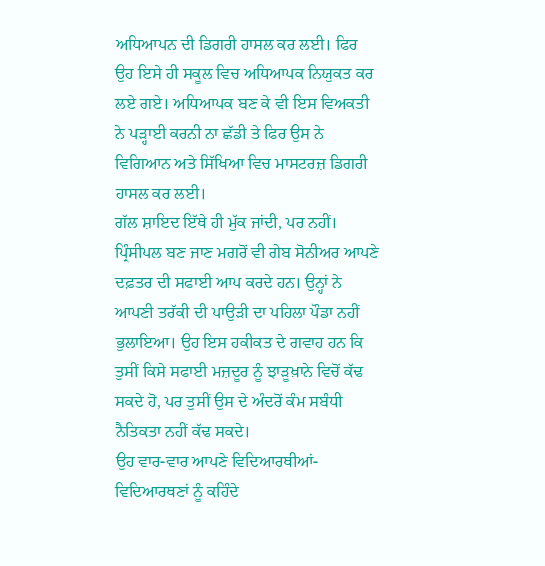ਅਧਿਆਪਨ ਦੀ ਡਿਗਰੀ ਹਾਸਲ ਕਰ ਲਈ। ਫਿਰ ਉਹ ਇਸੇ ਹੀ ਸਕੂਲ ਵਿਚ ਅਧਿਆਪਕ ਨਿਯੁਕਤ ਕਰ ਲਏ ਗਏ। ਅਧਿਆਪਕ ਬਣ ਕੇ ਵੀ ਇਸ ਵਿਅਕਤੀ ਨੇ ਪੜ੍ਹਾਈ ਕਰਨੀ ਨਾ ਛੱਡੀ ਤੇ ਫਿਰ ਉਸ ਨੇ ਵਿਗਿਆਨ ਅਤੇ ਸਿੱਖਿਆ ਵਿਚ ਮਾਸਟਰਜ਼ ਡਿਗਰੀ ਹਾਸਲ ਕਰ ਲਈ।
ਗੱਲ ਸ਼ਾਇਦ ਇੱਥੇ ਹੀ ਮੁੱਕ ਜਾਂਦੀ, ਪਰ ਨਹੀਂ। ਪ੍ਰਿੰਸੀਪਲ ਬਣ ਜਾਣ ਮਗਰੋਂ ਵੀ ਗੇਬ ਸੋਨੀਅਰ ਆਪਣੇ ਦਫ਼ਤਰ ਦੀ ਸਫਾਈ ਆਪ ਕਰਦੇ ਹਨ। ਉਨ੍ਹਾਂ ਨੇ ਆਪਣੀ ਤਰੱਕੀ ਦੀ ਪਾਉੜੀ ਦਾ ਪਹਿਲਾ ਪੌਡਾ ਨਹੀਂ ਭੁਲਾਇਆ। ਉਹ ਇਸ ਹਕੀਕਤ ਦੇ ਗਵਾਹ ਹਨ ਕਿ ਤੁਸੀਂ ਕਿਸੇ ਸਫਾਈ ਮਜ਼ਦੂਰ ਨੂੰ ਝਾੜੂਖ਼ਾਨੇ ਵਿਚੋਂ ਕੱਢ ਸਕਦੇ ਹੋ, ਪਰ ਤੁਸੀਂ ਉਸ ਦੇ ਅੰਦਰੋਂ ਕੰਮ ਸਬੰਧੀ ਨੈਤਿਕਤਾ ਨਹੀਂ ਕੱਢ ਸਕਦੇ।
ਉਹ ਵਾਰ-ਵਾਰ ਆਪਣੇ ਵਿਦਿਆਰਥੀਆਂ-ਵਿਦਿਆਰਥਣਾਂ ਨੂੰ ਕਹਿੰਦੇ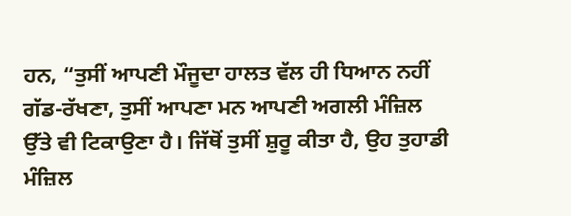ਹਨ, “ਤੁਸੀਂ ਆਪਣੀ ਮੌਜੂਦਾ ਹਾਲਤ ਵੱਲ ਹੀ ਧਿਆਨ ਨਹੀਂ ਗੱਡ-ਰੱਖਣਾ, ਤੁਸੀਂ ਆਪਣਾ ਮਨ ਆਪਣੀ ਅਗਲੀ ਮੰਜ਼ਿਲ ਉੱਤੇ ਵੀ ਟਿਕਾਉਣਾ ਹੈ। ਜਿੱਥੋਂ ਤੁਸੀਂ ਸ਼ੁਰੂ ਕੀਤਾ ਹੈ, ਉਹ ਤੁਹਾਡੀ ਮੰਜ਼ਿਲ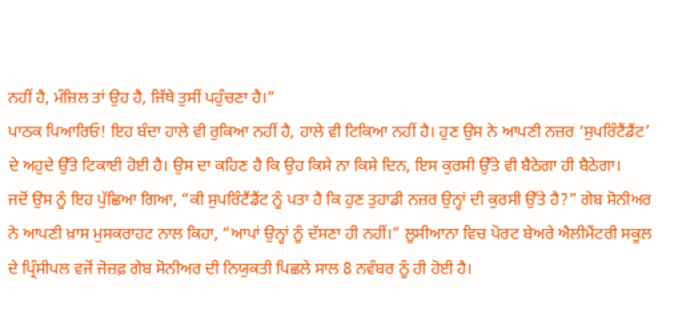ਨਹੀਂ ਹੈ, ਮੰਜ਼ਿਲ ਤਾਂ ਉਹ ਹੈ, ਜਿੱਥੇ ਤੁਸੀਂ ਪਹੁੰਚਣਾ ਹੈ।”
ਪਾਠਕ ਪਿਆਰਿਓ! ਇਹ ਬੰਦਾ ਹਾਲੇ ਵੀ ਰੁਕਿਆ ਨਹੀਂ ਹੈ, ਹਾਲੇ ਵੀ ਟਿਕਿਆ ਨਹੀਂ ਹੈ। ਹੁਣ ਉਸ ਨੇ ਆਪਣੀ ਨਜ਼ਰ ‘ਸੁਪਰਿੰਟੈਂਡੈਂਟ’ ਦੇ ਅਹੁਦੇ ਉੱਤੇ ਟਿਕਾਈ ਹੋਈ ਹੈ। ਉਸ ਦਾ ਕਹਿਣ ਹੈ ਕਿ ਉਹ ਕਿਸੇ ਨਾ ਕਿਸੇ ਦਿਨ, ਇਸ ਕੁਰਸੀ ਉੱਤੇ ਵੀ ਬੈਠੇਗਾ ਹੀ ਬੈਠੇਗਾ।
ਜਦੋਂ ਉਸ ਨੂੰ ਇਹ ਪੁੱਛਿਆ ਗਿਆ, “ਕੀ ਸੁਪਰਿੰਟੈਂਡੈਂਟ ਨੂੰ ਪਤਾ ਹੈ ਕਿ ਹੁਣ ਤੁਹਾਡੀ ਨਜ਼ਰ ਉਨ੍ਹਾਂ ਦੀ ਕੁਰਸੀ ਉੱਤੇ ਹੈ?” ਗੇਬ ਸੋਨੀਅਰ ਨੇ ਆਪਣੀ ਖ਼ਾਸ ਮੁਸਕਰਾਹਟ ਨਾਲ ਕਿਹਾ, “ਆਪਾਂ ਉਨ੍ਹਾਂ ਨੂੰ ਦੱਸਣਾ ਹੀ ਨਹੀਂ।” ਲੂਸੀਆਨਾ ਵਿਚ ਪੋਰਟ ਬੇਅਰੇ ਐਲੀਮੈਂਟਰੀ ਸਕੂਲ ਦੇ ਪ੍ਰਿੰਸੀਪਲ ਵਜੋਂ ਜੋਜ਼ਫ਼ ਗੇਬ ਸੋਨੀਅਰ ਦੀ ਨਿਯੁਕਤੀ ਪਿਛਲੇ ਸਾਲ 8 ਨਵੰਬਰ ਨੂੰ ਹੀ ਹੋਈ ਹੈ।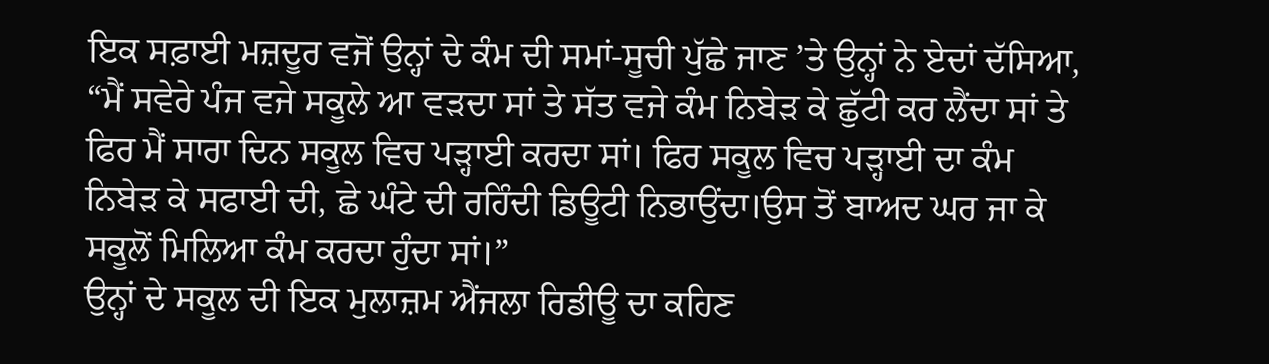ਇਕ ਸਫ਼ਾਈ ਮਜ਼ਦੂਰ ਵਜੋਂ ਉਨ੍ਹਾਂ ਦੇ ਕੰਮ ਦੀ ਸਮਾਂ-ਸੂਚੀ ਪੁੱਛੇ ਜਾਣ ’ਤੇ ਉਨ੍ਹਾਂ ਨੇ ਏਦਾਂ ਦੱਸਿਆ, “ਮੈਂ ਸਵੇਰੇ ਪੰਜ ਵਜੇ ਸਕੂਲੇ ਆ ਵੜਦਾ ਸਾਂ ਤੇ ਸੱਤ ਵਜੇ ਕੰਮ ਨਿਬੇੜ ਕੇ ਛੁੱਟੀ ਕਰ ਲੈਂਦਾ ਸਾਂ ਤੇ ਫਿਰ ਮੈਂ ਸਾਰਾ ਦਿਨ ਸਕੂਲ ਵਿਚ ਪੜ੍ਹਾਈ ਕਰਦਾ ਸਾਂ। ਫਿਰ ਸਕੂਲ ਵਿਚ ਪੜ੍ਹਾਈ ਦਾ ਕੰਮ ਨਿਬੇੜ ਕੇ ਸਫਾਈ ਦੀ, ਛੇ ਘੰਟੇ ਦੀ ਰਹਿੰਦੀ ਡਿਊਟੀ ਨਿਭਾਉਂਦਾ।ਉਸ ਤੋਂ ਬਾਅਦ ਘਰ ਜਾ ਕੇ ਸਕੂਲੋਂ ਮਿਲਿਆ ਕੰਮ ਕਰਦਾ ਹੁੰਦਾ ਸਾਂ।”
ਉਨ੍ਹਾਂ ਦੇ ਸਕੂਲ ਦੀ ਇਕ ਮੁਲਾਜ਼ਮ ਐਂਜਲਾ ਰਿਡੀਊ ਦਾ ਕਹਿਣ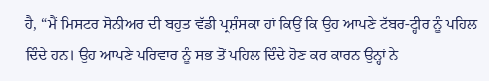ਹੈ, “ਮੈਂ ਮਿਸਟਰ ਸੋਨੀਅਰ ਦੀ ਬਹੁਤ ਵੱਡੀ ਪ੍ਰਸ਼ੰਸਕਾ ਹਾਂ ਕਿਉਂ ਕਿ ਉਹ ਆਪਣੇ ਟੱਬਰ-ਟ੍ਹੀਰ ਨੂੰ ਪਹਿਲ ਦਿੰਦੇ ਹਨ। ਉਹ ਆਪਣੇ ਪਰਿਵਾਰ ਨੂੰ ਸਭ ਤੋਂ ਪਹਿਲ ਦਿੰਦੇ ਹੋਣ ਕਰ ਕਾਰਨ ਉਨ੍ਹਾਂ ਨੇ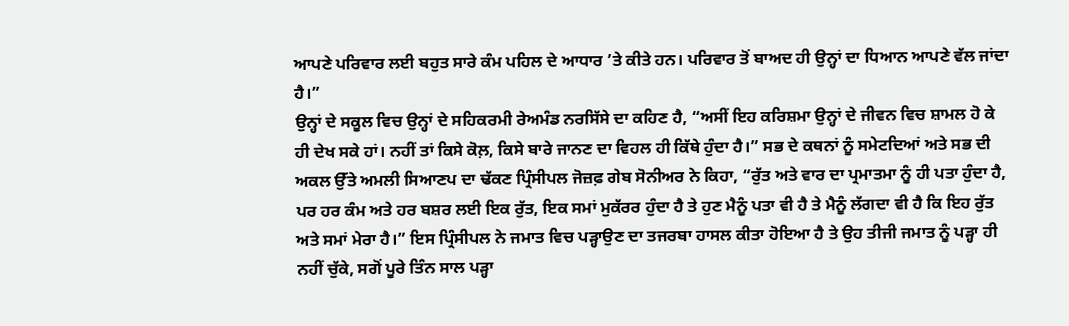ਆਪਣੇ ਪਰਿਵਾਰ ਲਈ ਬਹੁਤ ਸਾਰੇ ਕੰਮ ਪਹਿਲ ਦੇ ਆਧਾਰ ’ਤੇ ਕੀਤੇ ਹਨ। ਪਰਿਵਾਰ ਤੋਂ ਬਾਅਦ ਹੀ ਉਨ੍ਹਾਂ ਦਾ ਧਿਆਨ ਆਪਣੇ ਵੱਲ ਜਾਂਦਾ ਹੈ।”
ਉਨ੍ਹਾਂ ਦੇ ਸਕੂਲ ਵਿਚ ਉਨ੍ਹਾਂ ਦੇ ਸਹਿਕਰਮੀ ਰੇਅਮੰਡ ਨਰਸਿੱਸੇ ਦਾ ਕਹਿਣ ਹੈ, “ਅਸੀਂ ਇਹ ਕਰਿਸ਼ਮਾ ਉਨ੍ਹਾਂ ਦੇ ਜੀਵਨ ਵਿਚ ਸ਼ਾਮਲ ਹੋ ਕੇ ਹੀ ਦੇਖ ਸਕੇ ਹਾਂ। ਨਹੀਂ ਤਾਂ ਕਿਸੇ ਕੋਲ਼, ਕਿਸੇ ਬਾਰੇ ਜਾਨਣ ਦਾ ਵਿਹਲ ਹੀ ਕਿੱਥੇ ਹੁੰਦਾ ਹੈ।” ਸਭ ਦੇ ਕਥਨਾਂ ਨੂੰ ਸਮੇਟਦਿਆਂ ਅਤੇ ਸਭ ਦੀ ਅਕਲ ਉੱਤੇ ਅਮਲੀ ਸਿਆਣਪ ਦਾ ਢੱਕਣ ਪ੍ਰਿੰਸੀਪਲ ਜੋਜ਼ਫ਼ ਗੇਬ ਸੋਨੀਅਰ ਨੇ ਕਿਹਾ, “ਰੁੱਤ ਅਤੇ ਵਾਰ ਦਾ ਪ੍ਰਮਾਤਮਾ ਨੂੰ ਹੀ ਪਤਾ ਹੁੰਦਾ ਹੈ, ਪਰ ਹਰ ਕੰਮ ਅਤੇ ਹਰ ਬਸ਼ਰ ਲਈ ਇਕ ਰੁੱਤ, ਇਕ ਸਮਾਂ ਮੁਕੱਰਰ ਹੁੰਦਾ ਹੈ ਤੇ ਹੁਣ ਮੈਨੂੰ ਪਤਾ ਵੀ ਹੈ ਤੇ ਮੈਨੂੰ ਲੱਗਦਾ ਵੀ ਹੈ ਕਿ ਇਹ ਰੁੱਤ ਅਤੇ ਸਮਾਂ ਮੇਰਾ ਹੈ।” ਇਸ ਪ੍ਰਿੰਸੀਪਲ ਨੇ ਜਮਾਤ ਵਿਚ ਪੜ੍ਹਾਉਣ ਦਾ ਤਜਰਬਾ ਹਾਸਲ ਕੀਤਾ ਹੋਇਆ ਹੈ ਤੇ ਉਹ ਤੀਜੀ ਜਮਾਤ ਨੂੰ ਪੜ੍ਹਾ ਹੀ ਨਹੀਂ ਚੁੱਕੇ, ਸਗੋਂ ਪੂਰੇ ਤਿੰਨ ਸਾਲ ਪੜ੍ਹਾ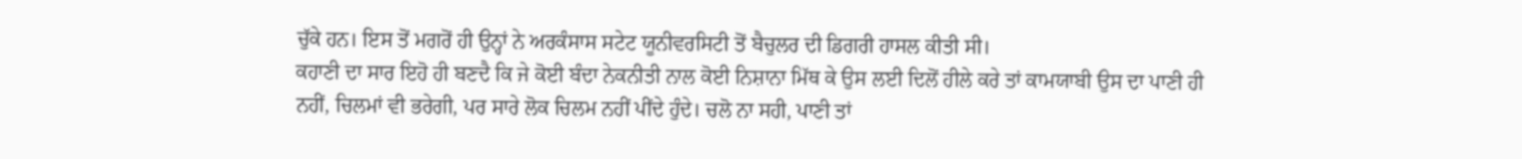ਚੁੱਕੇ ਹਨ। ਇਸ ਤੋਂ ਮਗਰੋਂ ਹੀ ਉਨ੍ਹਾਂ ਨੇ ਅਰਕੰਸਾਸ ਸਟੇਟ ਯੂਨੀਵਰਸਿਟੀ ਤੋਂ ਬੈਚੁਲਰ ਦੀ ਡਿਗਰੀ ਹਾਸਲ ਕੀਤੀ ਸੀ।
ਕਹਾਣੀ ਦਾ ਸਾਰ ਇਹੋ ਹੀ ਬਣਦੈ ਕਿ ਜੇ ਕੋਈ ਬੰਦਾ ਨੇਕਨੀਤੀ ਨਾਲ ਕੋਈ ਨਿਸ਼ਾਨਾ ਮਿੱਥ ਕੇ ਉਸ ਲਈ ਦਿਲੋਂ ਹੀਲੇ ਕਰੇ ਤਾਂ ਕਾਮਯਾਬੀ ਉਸ ਦਾ ਪਾਣੀ ਹੀ ਨਹੀਂ, ਚਿਲਮਾਂ ਵੀ ਭਰੇਗੀ, ਪਰ ਸਾਰੇ ਲੋਕ ਚਿਲਮ ਨਹੀਂ ਪੀਂਦੇ ਹੁੰਦੇ। ਚਲੋ ਨਾ ਸਹੀ, ਪਾਣੀ ਤਾਂ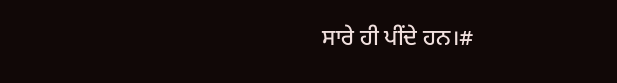ਸਾਰੇ ਹੀ ਪੀਂਦੇ ਹਨ।#